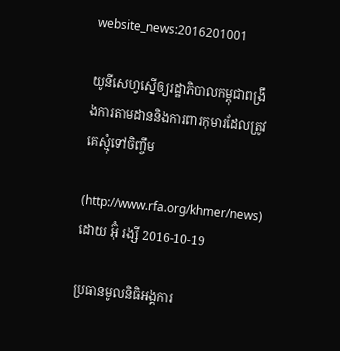website_news:2016201001

យូនីសេហ្វស្នើឲ្យរដ្ឋាភិបាលកម្ពុជាពង្រឹងការតាមដាននិងការពារកុមារដែលត្រូវគេស្មុំទៅចិញ្ចឹម

(http://www.rfa.org/khmer/news) ដោយ អ៊ុំ រង្សី 2016-10-19

ប្រធានមូលនិធិអង្គការ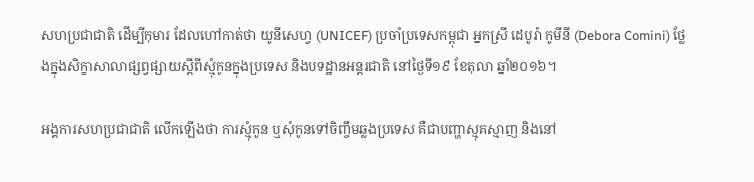សហប្រជាជាតិ ដើម្បីកុមារ ដែលហៅកាត់ថា យូនីសេហ្វ (UNICEF) ប្រចាំប្រទេសកម្ពុជា អ្នកស្រី ដេបូរ៉ា កូមីនី (Debora Comini) ថ្លែងក្នុងសិក្ខាសាលាផ្សព្វផ្សាយស្ដីពីស្មុំកូនក្នុងប្រទេស និងបទដ្ឋានអន្តរជាតិ នៅថ្ងៃទី១៩ ខែតុលា ឆ្នាំ២០១៦។

អង្គការសហប្រជាជាតិ លើកឡើងថា ការស្មុំកូន ឬសុំកូនទៅចិញ្ចឹមឆ្លងប្រទេស គឺជាបញ្ហាស្មុគស្មាញ និងនៅ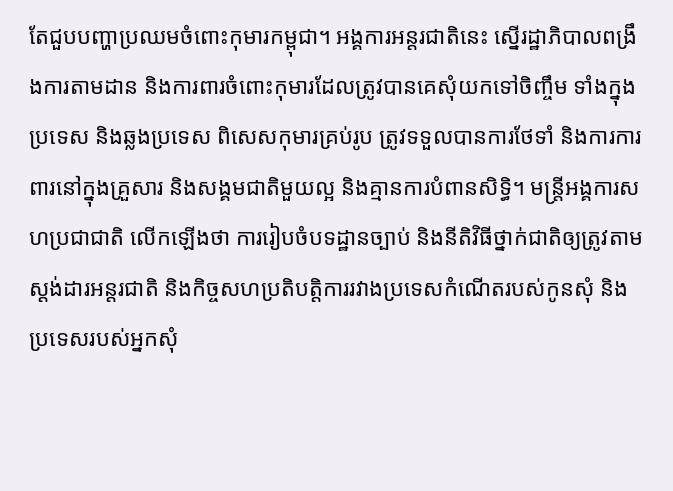តែជួបបញ្ហាប្រឈមចំពោះកុមារកម្ពុជា។ អង្គការអន្តរជាតិនេះ ស្នើរដ្ឋាភិបាលពង្រឹងការតាមដាន និងការពារចំពោះកុមារដែលត្រូវបានគេសុំយកទៅចិញ្ចឹម ទាំងក្នុងប្រទេស និងឆ្លងប្រទេស ពិសេសកុមារគ្រប់រូប ត្រូវទទួលបានការថែទាំ និងការការពារនៅក្នុងគ្រួសារ និងសង្គមជាតិមួយល្អ និងគ្មានការបំពានសិទ្ធិ។ មន្ត្រីអង្គការសហប្រជាជាតិ លើកឡើងថា ការរៀបចំបទដ្ឋានច្បាប់ និងនីតិវិធីថ្នាក់ជាតិឲ្យត្រូវតាមស្តង់ដារអន្តរជាតិ និងកិច្ចសហប្រតិបត្តិការរវាងប្រទេសកំណើតរបស់កូនសុំ និងប្រទេសរបស់អ្នកសុំ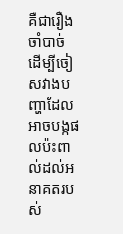គឺជារឿងចាំបាច់ ដើម្បីចៀសវាងបញ្ហាដែលអាចបង្កផលប៉ះពាល់ដល់អនាគតរបស់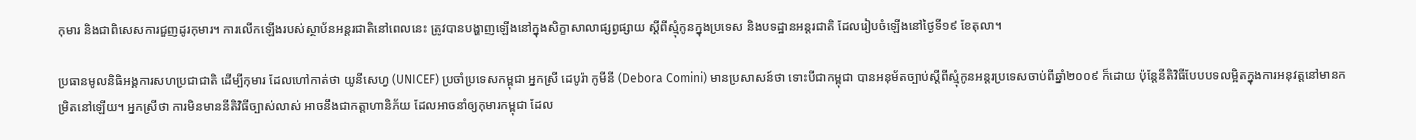កុមារ និងជាពិសេសការជួញដូរកុមារ។ ការលើកឡើងរបស់ស្ថាប័នអន្តរជាតិនៅពេលនេះ ត្រូវបានបង្ហាញឡើងនៅក្នុងសិក្ខាសាលាផ្សព្វផ្សាយ ស្ដីពីស្មុំកូនក្នុងប្រទេស និងបទដ្ឋានអន្តរជាតិ ដែលរៀបចំឡើងនៅថ្ងៃទី១៩ ខែតុលា។

ប្រធានមូលនិធិអង្គការសហប្រជាជាតិ ដើម្បីកុមារ ដែលហៅកាត់ថា យូនីសេហ្វ (UNICEF) ប្រចាំប្រទេសកម្ពុជា អ្នកស្រី ដេបូរ៉ា កូមីនី (Debora Comini) មានប្រសាសន៍ថា ទោះបីជាកម្ពុជា បានអនុម័តច្បាប់ស្ដីពីស្មុំកូនអន្តរប្រទេសចាប់ពីឆ្នាំ២០០៩ ក៏ដោយ ប៉ុន្តែនីតិវិធីបែបបទលម្អិតក្នុងការអនុវត្តនៅមានកម្រិតនៅឡើយ។ អ្នកស្រីថា ការមិនមាននីតិវិធីច្បាស់លាស់ អាចនឹងជាកត្តាហានិភ័យ ដែលអាចនាំឲ្យកុមារកម្ពុជា ដែល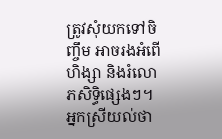ត្រូវសុំយកទៅចិញ្ចឹម អាចរងអំពើហិង្សា និងរំលោភសិទ្ធិផ្សេងៗ។ អ្នកស្រីយល់ថា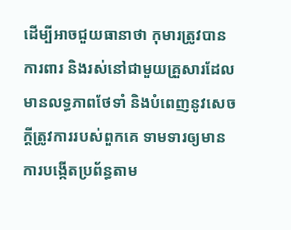ដើម្បីអាចជួយធានាថា កុមារត្រូវបានការពារ និងរស់នៅជាមួយគ្រួសារដែលមានលទ្ធភាពថែទាំ និងបំពេញនូវសេចក្តីត្រូវការរបស់ពួកគេ ទាមទារឲ្យមានការបង្កើតប្រព័ន្ធតាម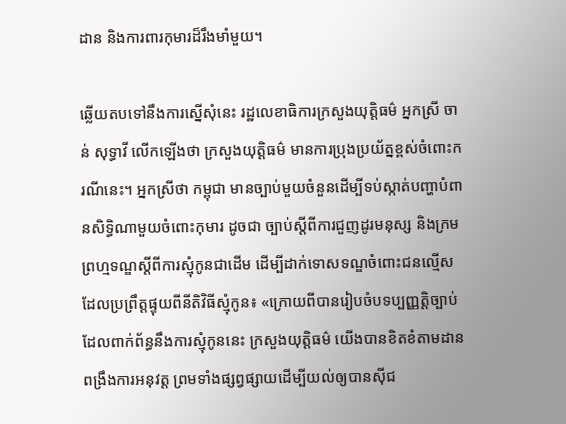ដាន និងការពារកុមារដ៏រឹងមាំមួយ។

ឆ្លើយតបទៅនឹងការស្នើសុំនេះ រដ្ឋលេខាធិការក្រសួងយុត្តិធម៌ អ្នកស្រី ចាន់ សុទ្ធាវី លើកឡើងថា ក្រសួងយុត្តិធម៌ មានការប្រុងប្រយ័ត្នខ្ពស់ចំពោះករណីនេះ។ អ្នកស្រីថា កម្ពុជា មានច្បាប់មួយចំនួនដើម្បីទប់ស្កាត់បញ្ហាបំពានសិទ្ធិណាមួយចំពោះកុមារ ដូចជា ច្បាប់ស្ដីពីការជួញដូរមនុស្ស និងក្រមព្រហ្មទណ្ឌស្ដីពីការស្មុំកូនជាដើម ដើម្បីដាក់ទោសទណ្ឌចំពោះជនល្មើសដែលប្រព្រឹត្តផ្ទុយពីនីតិវិធីស្មុំកូន៖ «ក្រោយពីបានរៀបចំបទប្បញ្ញត្តិច្បាប់ដែលពាក់ព័ន្ធនឹងការស្មុំកូននេះ ក្រសួងយុត្តិធម៌ យើងបានខិតខំតាមដាន ពង្រឹងការអនុវត្ត ព្រមទាំងផ្សព្វផ្សាយដើម្បីយល់ឲ្យបានស៊ីជ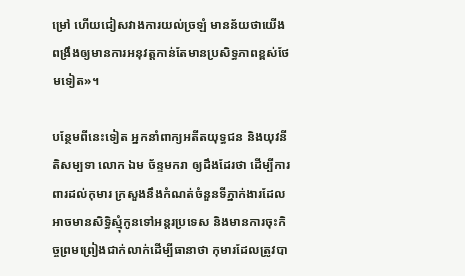ម្រៅ ហើយជៀសវាងការយល់ច្រឡំ មានន័យថាយើងពង្រឹងឲ្យមានការអនុវត្តកាន់តែមានប្រសិទ្ធភាពខ្ពស់ថែមទៀត»។

បន្ថែមពីនេះទៀត អ្នកនាំពាក្យអតីតយុទ្ធជន និងយុវនីតិសម្បទា លោក ឯម ច័ន្ទមករា ឲ្យដឹងដែរថា ដើម្បីការពារដល់កុមារ ក្រសួងនឹងកំណត់ចំនួនទីភ្នាក់ងារដែលអាចមានសិទ្ធិស្មុំកូនទៅអន្តរប្រទេស និងមានការចុះកិច្ចព្រមព្រៀងជាក់លាក់ដើម្បីធានាថា កុមារដែលត្រូវបា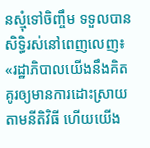នស្មុំទៅចិញ្ចឹម ទទួលបានសិទ្ធិរស់នៅពេញលេញ៖ «រដ្ឋាភិបាលយើងនឹងគិតគូរឲ្យមានការដោះស្រាយតាមនីតិវិធី ហើយយើង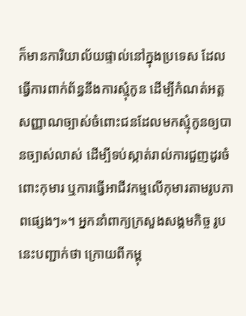ក៏មានការិយាល័យផ្ទាល់នៅក្នុងប្រទេស ដែលធ្វើការពាក់ព័ន្ធនឹងការស្មុំកូន ដើម្បីកំណត់អត្តសញ្ញាណច្បាស់ចំពោះជនដែលមកស្មុំកូនឲ្យបានច្បាស់លាស់ ដើម្បីទប់ស្កាត់រាល់ការជួញដូរចំពោះកុមារ ឬការធ្វើអាជីវកម្មលើកុមារតាមរូបភាពផ្សេងៗ»។ អ្នកនាំពាក្យក្រសួងសង្គមកិច្ច រូបនេះបញ្ជាក់ថា ក្រោយពីកម្ពុ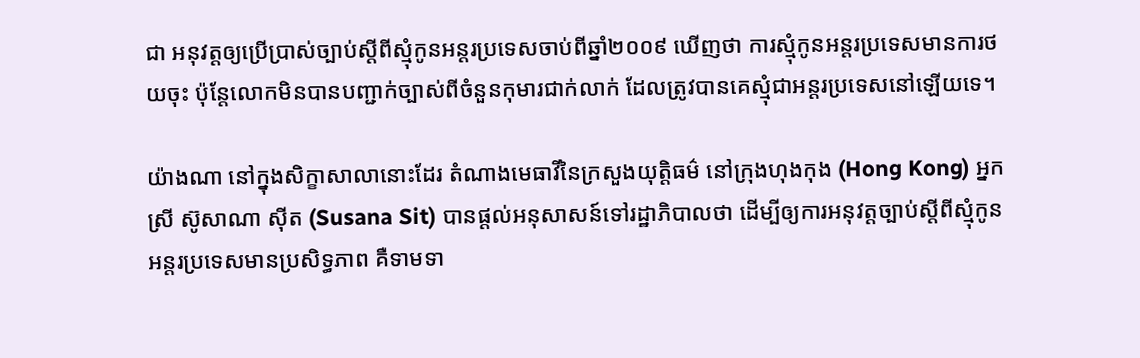ជា អនុវត្តឲ្យប្រើប្រាស់ច្បាប់ស្ដីពីស្មុំកូនអន្តរប្រទេសចាប់ពីឆ្នាំ២០០៩ ឃើញថា ការស្មុំកូនអន្តរប្រទេសមានការថយចុះ ប៉ុន្តែលោកមិនបានបញ្ជាក់ច្បាស់ពីចំនួនកុមារជាក់លាក់ ដែលត្រូវបានគេស្មុំជាអន្តរប្រទេសនៅឡើយទេ។

យ៉ាងណា នៅក្នុងសិក្ខាសាលានោះដែរ តំណាងមេធាវីនៃក្រសួងយុត្តិធម៌ នៅក្រុងហុងកុង (Hong Kong) អ្នកស្រី ស៊ូសាណា ស៊ីត (Susana Sit) បានផ្តល់អនុសាសន៍ទៅរដ្ឋាភិបាលថា ដើម្បីឲ្យការអនុវត្តច្បាប់ស្ដីពីស្មុំកូនអន្តរប្រទេសមានប្រសិទ្ធភាព គឺទាមទា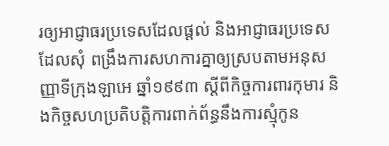រឲ្យអាជ្ញាធរប្រទេសដែលផ្តល់ និងអាជ្ញាធរប្រទេសដែលសុំ ពង្រឹងការសហការគ្នាឲ្យស្របតាមអនុសញ្ញាទីក្រុងឡាអេ ឆ្នាំ១៩៩៣ ស្ដីពីកិច្ចការពារកុមារ និងកិច្ចសហប្រតិបត្តិការពាក់ព័ន្ធនឹងការស្មុំកូន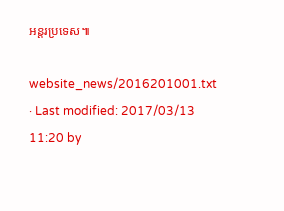អន្តរប្រទេស៕

website_news/2016201001.txt · Last modified: 2017/03/13 11:20 by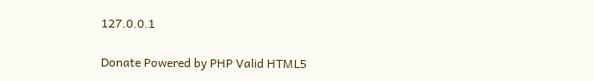127.0.0.1

Donate Powered by PHP Valid HTML5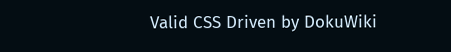Valid CSS Driven by DokuWiki